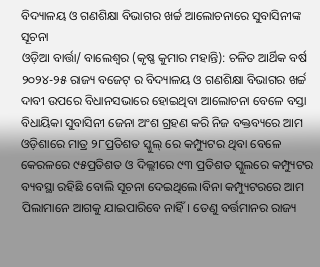ବିଦ୍ୟାଳୟ ଓ ଗଣଶିକ୍ଷା ବିଭାଗର ଖର୍ଚ୍ଚ ଆଲୋଚନାରେ ସୁବାସିନୀଙ୍କ ସୂଚନା
ଓଡ଼ିଆ ବାର୍ତ୍ତା/ ବାଲେଶ୍ଵର (କୃଷ୍ଣ କୁମାର ମହାନ୍ତି): ଚଳିତ ଆର୍ଥିକ ବର୍ଷ ୨୦୨୪-୨୫ ରାଜ୍ୟ ବଜେଟ୍ ର ବିଦ୍ୟାଳୟ ଓ ଗଣଶିକ୍ଷା ବିଭାଗର ଖର୍ଚ୍ଚ ଦାବୀ ଉପରେ ବିଧାନସଭାରେ ହୋଇଥିବା ଆଲୋଚନା ବେଳେ ବସ୍ତା ବିଧାୟିକା ସୁବାସିନୀ ଜେନା ଅଂଶ ଗ୍ରହଣ କରି ନିଜ ବକ୍ତବ୍ୟରେ ଆମ ଓଡ଼ିଶାରେ ମାତ୍ର ୨୮ପ୍ରତିଶତ ସ୍କୁଲ୍ ରେ କମ୍ପ୍ୟୁଟର ଥିବା ବେଳେ କେରଳରେ ୯୫ପ୍ରତିଶତ ଓ ଦିଲ୍ଲୀରେ ୯୩ ପ୍ରତିଶତ ସ୍କୁଲରେ କମ୍ପ୍ୟୁଟର ବ୍ୟବସ୍ଥା ରହିଛି ବୋଲି ସୂଚନା ଦେଇଥିଲେ।ବିନା କମ୍ପ୍ୟୁଟରରେ ଆମ ପିଲାମାନେ ଆଗକୁ ଯାଇପାରିବେ ନାହିଁ। ତେଣୁ ବର୍ତ୍ତମାନର ରାଜ୍ୟ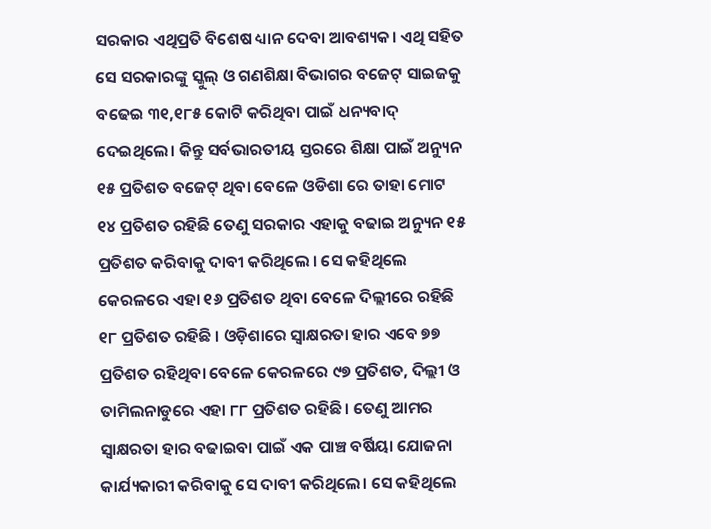ସରକାର ଏଥିପ୍ରତି ବିଶେଷ ଧ୍ୟାନ ଦେବା ଆବଶ୍ୟକ। ଏଥି ସହିତ ସେ ସରକାରଙ୍କୁ ସ୍କୁଲ୍ ଓ ଗଣଶିକ୍ଷା ବିଭାଗର ବଜେଟ୍ ସାଇଜକୁ ବଢେଇ ୩୧,୧୮୫ କୋଟି କରିଥିବା ପାଇଁ ଧନ୍ୟବାଦ୍ ଦେଇଥିଲେ। କିନ୍ତୁ ସର୍ବଭାରତୀୟ ସ୍ତରରେ ଶିକ୍ଷା ପାଇଁ ଅନ୍ୟୁନ ୧୫ ପ୍ରତିଶତ ବଜେଟ୍ ଥିବା ବେଳେ ଓଡିଶା ରେ ତାହା ମୋଟ ୧୪ ପ୍ରତିଶତ ରହିଛି ତେଣୁ ସରକାର ଏହାକୁ ବଢାଇ ଅନ୍ୟୁନ ୧୫ ପ୍ରତିଶତ କରିବାକୁ ଦାବୀ କରିଥିଲେ । ସେ କହିଥିଲେ କେରଳରେ ଏହା ୧୬ ପ୍ରତିଶତ ଥିବା ବେଳେ ଦିଲ୍ଲୀରେ ରହିଛି ୧୮ ପ୍ରତିଶତ ରହିଛି । ଓଡ଼ିଶାରେ ସ୍ବାକ୍ଷରତା ହାର ଏବେ ୭୭ ପ୍ରତିଶତ ରହିଥିବା ବେଳେ କେରଳରେ ୯୭ ପ୍ରତିଶତ, ଦିଲ୍ଲୀ ଓ ତାମିଲନାଡୁରେ ଏହା ୮୮ ପ୍ରତିଶତ ରହିଛି। ତେଣୁ ଆମର ସ୍ୱାକ୍ଷରତା ହାର ବଢାଇବା ପାଇଁ ଏକ ପାଞ୍ଚ ବର୍ଷିୟା ଯୋଜନା କାର୍ଯ୍ୟକାରୀ କରିବାକୁ ସେ ଦାବୀ କରିଥିଲେ। ସେ କହିଥିଲେ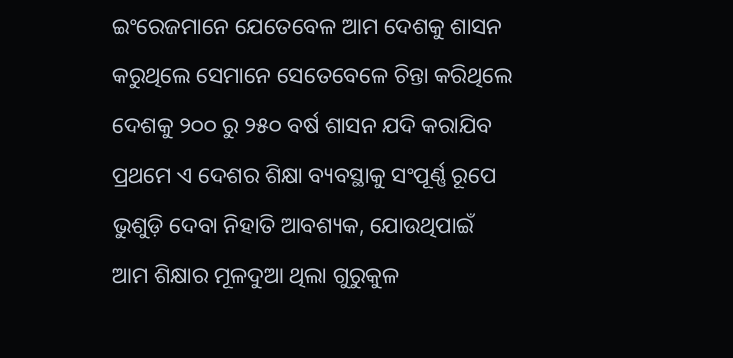ଇଂରେଜମାନେ ଯେତେବେଳ ଆମ ଦେଶକୁ ଶାସନ କରୁଥିଲେ ସେମାନେ ସେତେବେଳେ ଚିନ୍ତା କରିଥିଲେ ଦେଶକୁ ୨୦୦ ରୁ ୨୫୦ ବର୍ଷ ଶାସନ ଯଦି କରାଯିବ ପ୍ରଥମେ ଏ ଦେଶର ଶିକ୍ଷା ବ୍ୟବସ୍ଥାକୁ ସଂପୂର୍ଣ୍ଣ ରୂପେ ଭୁଶୁଡ଼ି ଦେବା ନିହାତି ଆବଶ୍ୟକ, ଯୋଉଥିପାଇଁ ଆମ ଶିକ୍ଷାର ମୂଳଦୁଆ ଥିଲା ଗୁରୁକୁଳ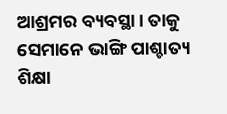ଆଶ୍ରମର ବ୍ୟବସ୍ଥା। ତାକୁ ସେମାନେ ଭାଙ୍ଗି ପାଶ୍ଚାତ୍ୟ ଶିକ୍ଷା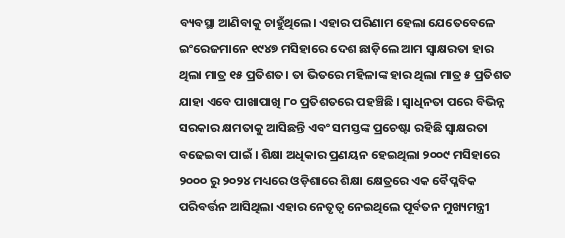ବ୍ୟବସ୍ଥା ଆଣିବାକୁ ଚାହୁଁଥିଲେ। ଏହାର ପରିଣାମ ହେଲା ଯେତେବେଳେ ଇଂରେଜମାନେ ୧୯୪୭ ମସିହାରେ ଦେଶ ଛାଡ଼ିଲେ ଆମ ସ୍ୱାକ୍ଷରତା ହାର ଥିଲା ମାତ୍ର ୧୫ ପ୍ରତିଶତ। ତା ଭିତରେ ମହିଳାଙ୍କ ହାର ଥିଲା ମାତ୍ର ୫ ପ୍ରତିଶତ ଯାହା ଏବେ ପାଖାପାଖି ୮୦ ପ୍ରତିଶତରେ ପହଞ୍ଚିଛି । ସ୍ବାଧିନତା ପରେ ବିଭିନ୍ନ ସରକାର କ୍ଷମତାକୁ ଆସିଛନ୍ତି ଏବଂ ସମସ୍ତଙ୍କ ପ୍ରଚେଷ୍ଟା ରହିଛି ସ୍ୱାକ୍ଷରତା ବଢେଇବା ପାଇଁ । ଶିକ୍ଷା ଅଧିକାର ପ୍ରଣୟନ ହେଇଥିଲା ୨୦୦୯ ମସିହାରେ ୨୦୦୦ ରୁ ୨୦୨୪ ମଧ୍ୟରେ ଓଡ଼ିଶାରେ ଶିକ୍ଷା କ୍ଷେତ୍ରରେ ଏକ ବୈପ୍ଳବିକ ପରିବର୍ତ୍ତନ ଆସିଥିଲା ଏହାର ନେତୃତ୍ଵ ନେଇଥିଲେ ପୂର୍ବତନ ମୁଖ୍ୟମନ୍ତ୍ରୀ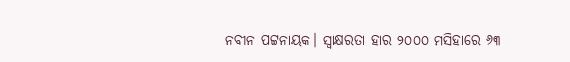ନବୀନ ପଟ୍ଟନାୟକ। ସ୍ୱାକ୍ଷରତା ହାର ୨୦୦୦ ମସିହାରେ ୬୩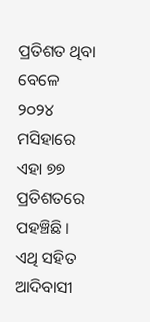ପ୍ରତିଶତ ଥିବା ବେଳେ ୨୦୨୪ ମସିହାରେ ଏହା ୭୭ ପ୍ରତିଶତରେ ପହଞ୍ଚିଛି । ଏଥି ସହିତ ଆଦିବାସୀ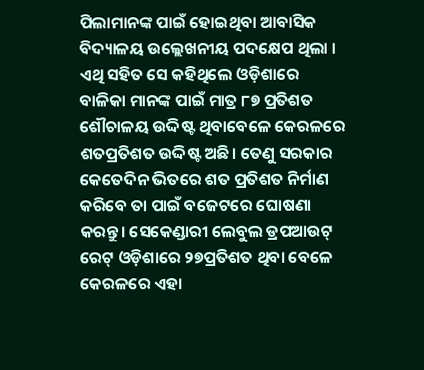ପିଲାମାନଙ୍କ ପାଇଁ ହୋଇଥିବା ଆବାସିକ ବିଦ୍ୟାଳୟ ଉଲ୍ଲେଖନୀୟ ପଦକ୍ଷେପ ଥିଲା । ଏଥି ସହିତ ସେ କହିଥିଲେ ଓଡ଼ିଶାରେ ବାଳିକା ମାନଙ୍କ ପାଇଁ ମାତ୍ର ୮୭ ପ୍ରତିଶତ ଶୌଚାଳୟ ଉଦ୍ଦିଷ୍ଟ ଥିବାବେଳେ କେରଳରେ ଶତପ୍ରତିଶତ ଉଦ୍ଦିଷ୍ଟ ଅଛି। ତେଣୁ ସରକାର କେତେଦିନ ଭିତରେ ଶତ ପ୍ରତିଶତ ନିର୍ମାଣ କରିବେ ତା ପାଇଁ ବଜେଟରେ ଘୋଷଣା କରନ୍ତୁ। ସେକେଣ୍ଡାରୀ ଲେବୁଲ ଡ୍ରପଆଉଟ୍ ରେଟ୍ ଓଡ଼ିଶାରେ ୨୭ପ୍ରତିଶତ ଥିବା ବେଳେ କେରଳରେ ଏହା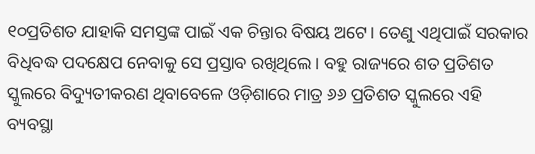୧୦ପ୍ରତିଶତ ଯାହାକି ସମସ୍ତଙ୍କ ପାଇଁ ଏକ ଚିନ୍ତାର ବିଷୟ ଅଟେ। ତେଣୁ ଏଥିପାଇଁ ସରକାର ବିଧିବଦ୍ଧ ପଦକ୍ଷେପ ନେବାକୁ ସେ ପ୍ରସ୍ତାବ ରଖିଥିଲେ। ବହୁ ରାଜ୍ୟରେ ଶତ ପ୍ରତିଶତ ସ୍କୁଲରେ ବିଦ୍ୟୁତୀକରଣ ଥିବାବେଳେ ଓଡ଼ିଶାରେ ମାତ୍ର ୬୬ ପ୍ରତିଶତ ସ୍କୁଲରେ ଏହି ବ୍ୟବସ୍ଥା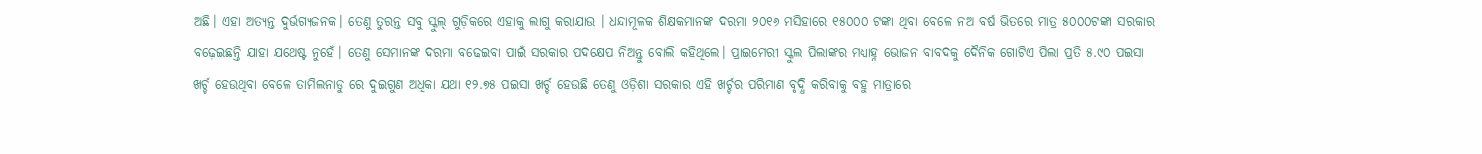ଅଛି। ଏହା ଅତ୍ୟନ୍ତ ଦୁର୍ଭଗ୍ୟଜନକ। ତେଣୁ ତୁରନ୍ତ ସବୁ ସ୍କୁଲ୍ ଗୁଡ଼ିକରେ ଏହାକୁ ଲାଗୁ କରାଯାଉ । ଧନ୍ଦାମୂଳକ ଶିକ୍ଷକମାନଙ୍କ ଦରମା ୨୦୧୬ ମସିହାରେ ୧୫୦୦୦ ଟଙ୍କା ଥିବା ବେଳେ ନଅ ବର୍ଷ ଭିତରେ ମାତ୍ର ୫୦୦୦ଟଙ୍କା ସରକାର ବଢ଼େଇଛନ୍ତି ଯାହା ଯଥେଷ୍ଟ ନୁହେଁ। ତେଣୁ ସେମାନଙ୍କ ଦରମା ବଢେଇବା ପାଇଁ ସରକାର ପଦକ୍ଷେପ ନିଅନ୍ତୁ ବୋଲି କହିଥିଲେ। ପ୍ରାଇମେରୀ ସ୍କୁଲ ପିଲାଙ୍କର ମଧ୍ୟାହ୍ନ ଭୋଜନ ବାବଦକୁ ଦୈନିକ ଗୋଟିଏ ପିଲା ପ୍ରତି ୫.୯୦ ପଇସା ଖର୍ଚ୍ଚ ହେଉଥିବା ବେଳେ ତାମିଲନାଡୁ ରେ ଦୁଇଗୁଣ ଅଧିକା ଯଥା ୧୨.୭୫ ପଇସା ଖର୍ଚ୍ଚ ହେଉଛି ତେଣୁ ଓଡ଼ିଶା ସରକାର ଏହି ଖର୍ଚ୍ଚର ପରିମାଣ ବୃଦ୍ଧି କରିବାକୁ ବହୁ ମାତ୍ରାରେ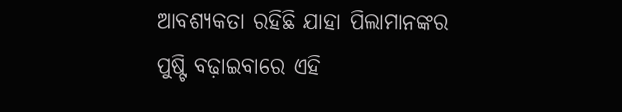ଆବଶ୍ୟକତା ରହିଛି ଯାହା ପିଲାମାନଙ୍କର ପୁଷ୍ଟି ବଢ଼ାଇବାରେ ଏହି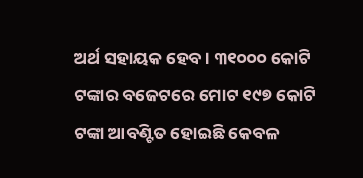ଅର୍ଥ ସହାୟକ ହେବ । ୩୧୦୦୦ କୋଟି ଟଙ୍କାର ବଜେଟରେ ମୋଟ ୧୯୭ କୋଟି ଟଙ୍କା ଆବଣ୍ଟିତ ହୋଇଛି କେବଳ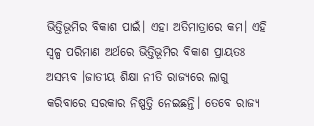ଭିତ୍ତିଭୂମିର ବିକାଶ ପାଇଁ। ଏହା ଅତିମାତ୍ରାରେ କମ। ଏହି ସ୍ୱଳ୍ପ ପରିମାଣ ଅର୍ଥରେ ଭିତ୍ତିଭୂମିର ବିକାଶ ପ୍ରାୟତଃ ଅସମ୍ଭବ ।ଜାତୀୟ ଶିକ୍ଷା ନୀତି ରାଜ୍ୟରେ ଲାଗୁ କରିବାରେ ସରକାର ନିଷ୍ପତ୍ତି ନେଇଛନ୍ତି। ତେବେ ରାଜ୍ୟ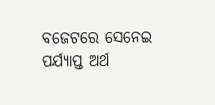ବଜେଟରେ ସେନେଇ ପର୍ଯ୍ୟାପ୍ତ ଅର୍ଥ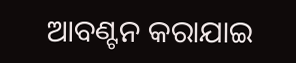ଆବଣ୍ଟନ କରାଯାଇ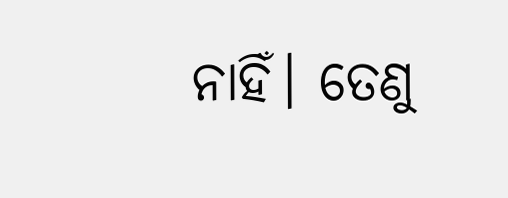ନାହିଁ। ତେଣୁ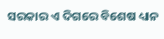ସରକାର ଏ ଦିଗରେ ବିଶେଷ ଧ୍ୟାନ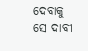ଦେବାକୁ ସେ ଦାବୀ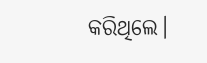କରିଥିଲେ।